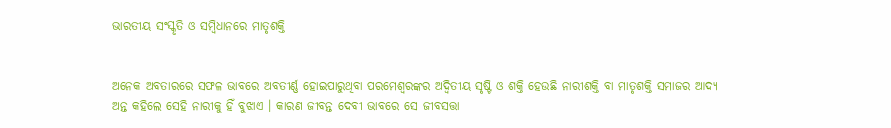ଭାରତୀୟ ସଂସ୍କୃତି ଓ ସମ୍ବିଧାନରେ ମାତୃଶକ୍ତି


ଅନେକ ଅବତାରରେ ସଫଳ ଭାବରେ ଅବତୀର୍ଣ୍ଣ ହୋଇପାରୁଥିବା ପରମେଶ୍ୱରଙ୍କର ଅଦ୍ୱିତୀୟ ସୃଷ୍ଟି ଓ ଶକ୍ତି ହେଉଛି ନାରୀଶକ୍ତି ବା ମାତୃଶକ୍ତି ସମାଜର ଆଦ୍ୟ ଅନ୍ତ କହିଲେ ସେହି ନାରୀକୁ ହିଁ ବୁଝାଏ । କାରଣ ଜୀବନ୍ତ ଦେବୀ ଭାବରେ ସେ ଜୀବସତ୍ତା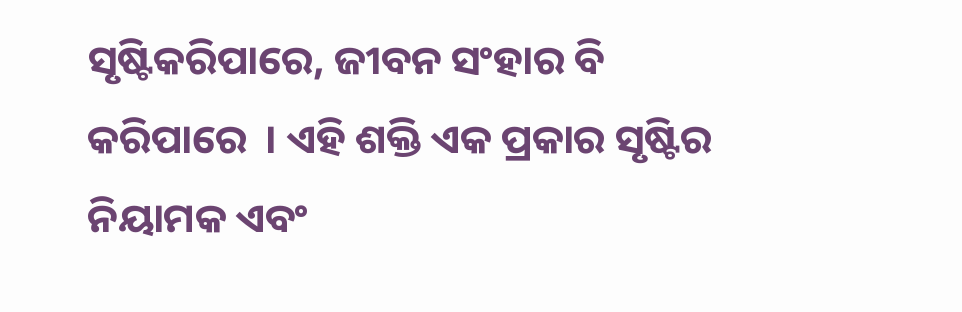ସୃଷ୍ଟିକରିପାରେ, ଜୀବନ ସଂହାର ବି କରିପାରେ  । ଏହି ଶକ୍ତି ଏକ ପ୍ରକାର ସୃଷ୍ଟିର ନିୟାମକ ଏବଂ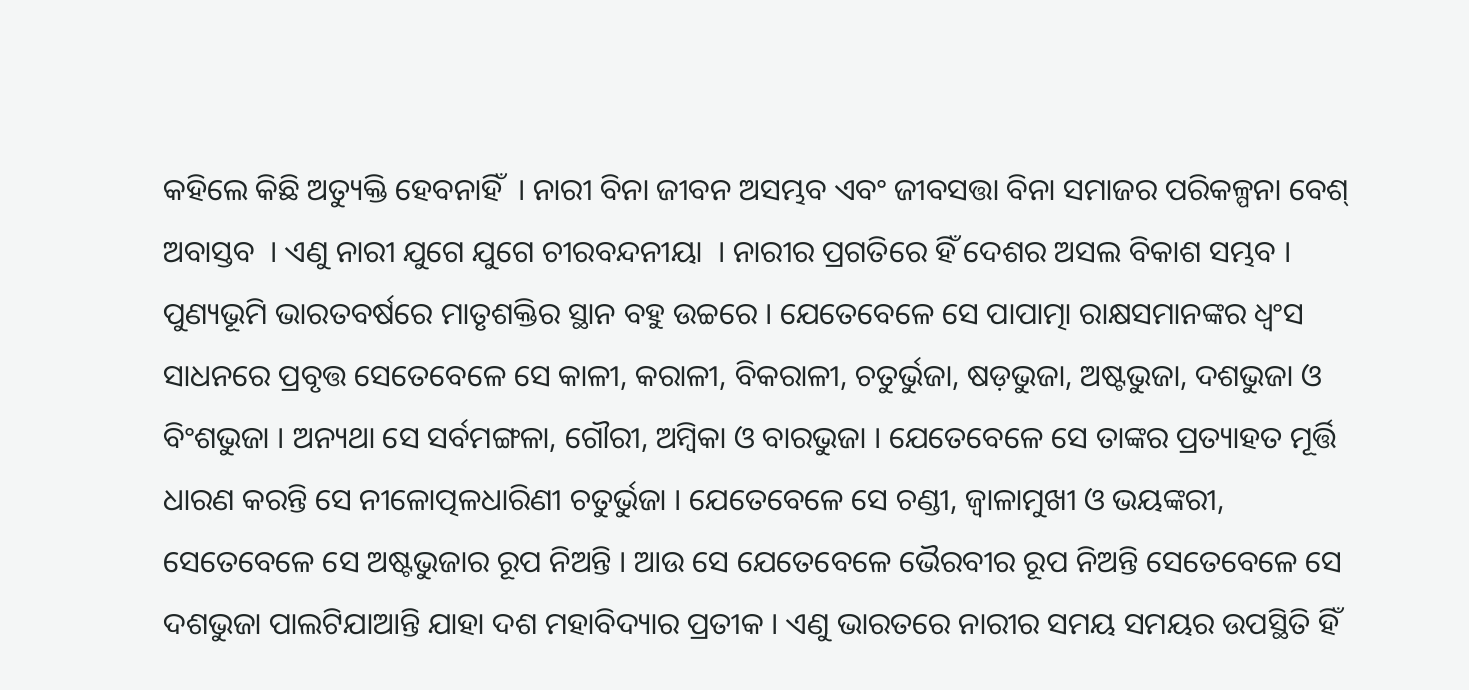କହିଲେ କିଛି ଅତ୍ୟୁକ୍ତି ହେବନାହିଁ  । ନାରୀ ବିନା ଜୀବନ ଅସମ୍ଭବ ଏବଂ ଜୀବସତ୍ତା ବିନା ସମାଜର ପରିକଳ୍ପନା ବେଶ୍ ଅବାସ୍ତବ  । ଏଣୁ ନାରୀ ଯୁଗେ ଯୁଗେ ଚୀରବନ୍ଦନୀୟା  । ନାରୀର ପ୍ରଗତିରେ ହିଁ ଦେଶର ଅସଲ ବିକାଶ ସମ୍ଭବ ।
ପୁଣ୍ୟଭୂମି ଭାରତବର୍ଷରେ ମାତୃଶକ୍ତିର ସ୍ଥାନ ବହୁ ଉଚ୍ଚରେ । ଯେତେବେଳେ ସେ ପାପାତ୍ମା ରାକ୍ଷସମାନଙ୍କର ଧ୍ୱଂସ ସାଧନରେ ପ୍ରବୃତ୍ତ ସେତେବେଳେ ସେ କାଳୀ, କରାଳୀ, ବିକରାଳୀ, ଚତୁର୍ଭୁଜା, ଷଡ଼ଭୁଜା, ଅଷ୍ଟଭୁଜା, ଦଶଭୁଜା ଓ ବିଂଶଭୁଜା । ଅନ୍ୟଥା ସେ ସର୍ବମଙ୍ଗଳା, ଗୌରୀ, ଅମ୍ବିକା ଓ ବାରଭୁଜା । ଯେତେବେଳେ ସେ ତାଙ୍କର ପ୍ରତ୍ୟାହତ ମୂର୍ତ୍ତି ଧାରଣ କରନ୍ତି ସେ ନୀଳୋତ୍ପଳଧାରିଣୀ ଚତୁର୍ଭୁଜା । ଯେତେବେଳେ ସେ ଚଣ୍ଡୀ, ଜ୍ୱାଳାମୁଖୀ ଓ ଭୟଙ୍କରୀ, ସେତେବେଳେ ସେ ଅଷ୍ଟଭୁଜାର ରୂପ ନିଅନ୍ତି । ଆଉ ସେ ଯେତେବେଳେ ଭୈରବୀର ରୂପ ନିଅନ୍ତି ସେତେବେଳେ ସେ ଦଶଭୁଜା ପାଲଟିଯାଆନ୍ତି ଯାହା ଦଶ ମହାବିଦ୍ୟାର ପ୍ରତୀକ । ଏଣୁ ଭାରତରେ ନାରୀର ସମୟ ସମୟର ଉପସ୍ଥିତି ହିଁ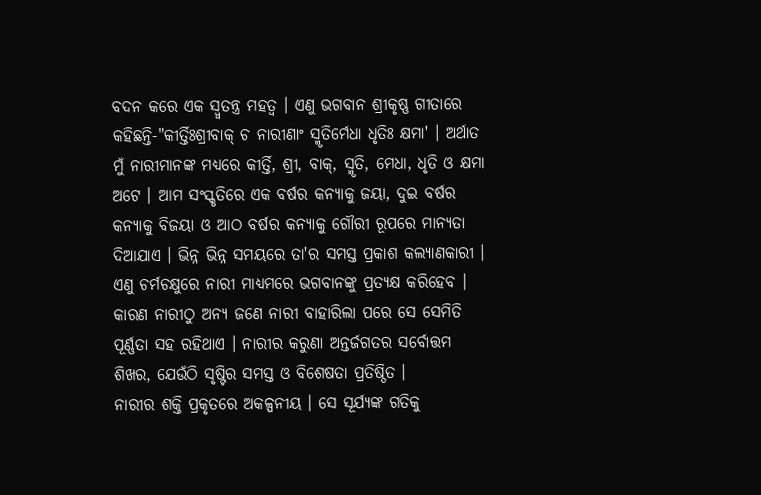ବଦନ କରେ ଏକ ସ୍ୱ୍ୱତନ୍ତ୍ର ମହତ୍ୱ । ଏଣୁ ଭଗବାନ ଶ୍ରୀକୃଷ୍ଣ ଗୀତାରେ କହିଛନ୍ତି-"କୀର୍ତ୍ତିଃଶ୍ରୀବାକ୍ ଚ ନାରୀଣାଂ ସ୍ମୃତିର୍ମେଧା ଧୃତିଃ କ୍ଷମା' । ଅର୍ଥାତ ମୁଁ ନାରୀମାନଙ୍କ ମଧ୍ୟରେ କୀର୍ତ୍ତି, ଶ୍ରୀ, ବାକ୍, ସ୍ମୃତି, ମେଧା, ଧୃତି ଓ କ୍ଷମା ଅଟେ । ଆମ ସଂସ୍କୃତିରେ ଏକ ବର୍ଷର କନ୍ୟାକୁ ଜୟା, ଦୁଇ ବର୍ଷର କନ୍ୟାକୁ ବିଜୟା ଓ ଆଠ ବର୍ଷର କନ୍ୟାକୁ ଗୌରୀ ରୂପରେ ମାନ୍ୟତା ଦିଆଯାଏ । ଭିନ୍ନ ଭିନ୍ନ ସମୟରେ ତା'ର ସମସ୍ତ ପ୍ରକାଶ କଲ୍ୟାଣକାରୀ । ଏଣୁ ଚର୍ମଚକ୍ଷୁରେ ନାରୀ ମାଧ୍ୟମରେ ଭଗବାନଙ୍କୁ ପ୍ରତ୍ୟକ୍ଷ କରିହେବ । କାରଣ ନାରୀଠୁ ଅନ୍ୟ ଜଣେ ନାରୀ ବାହାରିଲା ପରେ ସେ ସେମିତି ପୂର୍ଣ୍ଣତା ସହ ରହିଥାଏ । ନାରୀର କରୁଣା ଅନ୍ତର୍ଜଗତର ସର୍ବୋତ୍ତମ ଶିଖର, ଯେଉଁଠି ସୃଷ୍ଟିର ସମସ୍ତ ଓ ବିଶେଷତା ପ୍ରତିଷ୍ଠିତ ।
ନାରୀର ଶକ୍ତି ପ୍ରକୃତରେ ଅକଳ୍ପନୀୟ । ସେ ସୂର୍ଯ୍ୟଙ୍କ ଗତିକୁ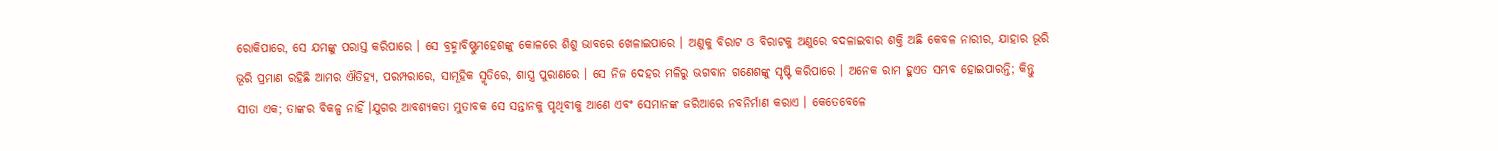ରୋକିପାରେ, ସେ ଯମଙ୍କୁ ପରାସ୍ତ କରିପାରେ । ସେ ବ୍ରହ୍ମାବିଷ୍ଣୁମହେଶଙ୍କୁ କୋଳରେ ଶିଶୁ ଭାବରେ ଖେଳାଇପାରେ । ଅଣୁକୁ ବିରାଟ ଓ ବିରାଟକୁ ଅଣୁରେ ବଦଳାଇବାର ଶକ୍ତି ଅଛି କେବଳ ନାରୀର, ଯାହାର ଭୂରି ଭୂରି ପ୍ରମାଣ ରହିଛି ଆମର ଐତିହ୍ୟ, ପରମ୍ପରାରେ, ସାମୂହିକ ସ୍ମୃତିରେ, ଶାସ୍ତ୍ର ପୁରାଣରେ । ସେ ନିଜ ଦେହର ମଳିରୁ ଭଗବାନ ଗଣେଶଙ୍କୁ ସୃଷ୍ଟି କରିପାରେ । ଅନେକ ରାମ ହୁଏତ ସମ୍ଭବ ହୋଇପାରନ୍ତି; କିନ୍ତୁ ସୀତା ଏକ; ତାଙ୍କର ବିକଳ୍ପ ନାହିଁ ।ଯୁଗର ଆବଶ୍ୟକତା ମୁତାବକ ସେ ସନ୍ତାନକୁ ପୃଥିବୀକୁ ଆଣେ ଏବଂ ସେମାନଙ୍କ ଜରିଆରେ ନବନିର୍ମାଣ କରାଏ । କେତେବେଳେ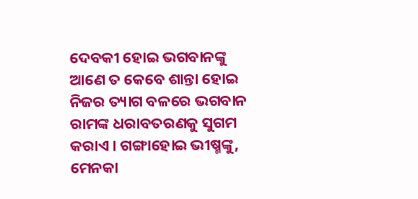ଦେବକୀ ହୋଇ ଭଗବାନଙ୍କୁ ଆଣେ ତ କେବେ ଶାନ୍ତା ହୋଇ ନିଜର ତ୍ୟାଗ ବଳରେ ଭଗବାନ ରାମଙ୍କ ଧରାବତରଣକୁ ସୁଗମ କରାଏ । ଗଙ୍ଗାହୋଇ ଭୀଷ୍ମଙ୍କୁ, ମେନକା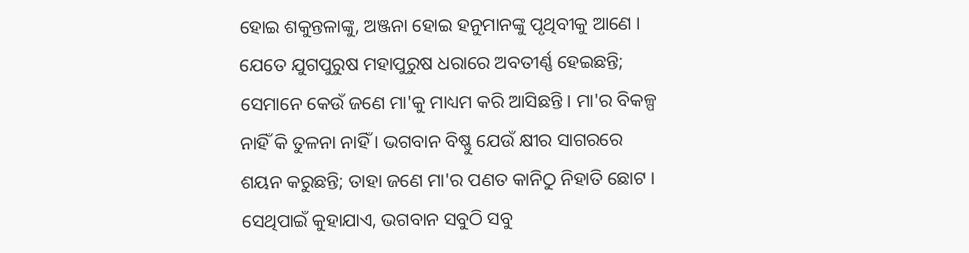ହୋଇ ଶକୁନ୍ତଳାଙ୍କୁ, ଅଞ୍ଜନା ହୋଇ ହନୁମାନଙ୍କୁ ପୃଥିବୀକୁ ଆଣେ । ଯେତେ ଯୁଗପୁରୁଷ ମହାପୁରୁଷ ଧରାରେ ଅବତୀର୍ଣ୍ଣ ହେଇଛନ୍ତି; ସେମାନେ କେଉଁ ଜଣେ ମା'କୁ ମାଧ୍ୟମ କରି ଆସିଛନ୍ତି । ମା'ର ବିକଳ୍ପ ନାହିଁ କି ତୁଳନା ନାହିଁ । ଭଗବାନ ବିଷ୍ଣୁ ଯେଉଁ କ୍ଷୀର ସାଗରରେ ଶୟନ କରୁଛନ୍ତି; ତାହା ଜଣେ ମା'ର ପଣତ କାନିଠୁ ନିହାତି ଛୋଟ । ସେଥିପାଇଁ କୁହାଯାଏ, ଭଗବାନ ସବୁଠି ସବୁ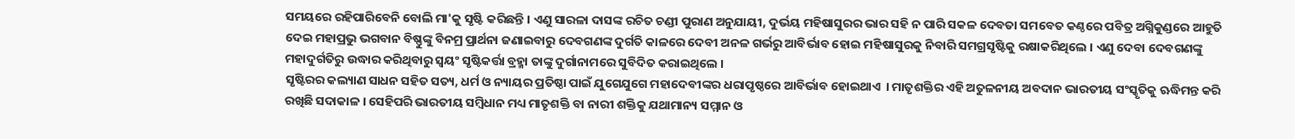ସମୟରେ ରହିପାରିବେନି ବୋଲି ମା'କୁ ସୃଷ୍ଟି କରିଛନ୍ତି । ଏଣୁ ସାରଳା ଦାସଙ୍କ ରଚିତ ଚଣ୍ଡୀ ପୁରାଣ ଅନୁଯାୟୀ, ଦୁର୍ଭୟ ମହିଷାସୁରର ଭାର ସହି ନ ପାରି ସକଳ ଦେବତା ସମବେତ କଣ୍ଠରେ ପବିତ୍ର ଅଗ୍ନିକୁଣ୍ଡରେ ଆହୁତି ଦେଇ ମହାପ୍ରଭୁ ଭଗବାନ ବିଷ୍ଣୁଙ୍କୁ ବିନମ୍ର ପ୍ରାର୍ଥନା ଜଣାଇବାରୁ ଦେବଗଣଙ୍କ ଦୁର୍ଗତି କାଳରେ ଦେବୀ ଅନଳ ଗର୍ଭରୁ ଆବିର୍ଭାବ ହୋଇ ମହିଷାସୁରକୁ ନିବାରି ସମଗ୍ରସୃଷ୍ଟିକୁ ରକ୍ଷାକରିଥିଲେ । ଏଣୁ ଦେବା ଦେବଗଣଙ୍କୁ ମହାଦୁର୍ଗତିରୁ ଉଦ୍ଧାର କରିଥିବାରୁ ସ୍ୱୟଂ ସୃଷ୍ଟିକର୍ତ୍ତା ବ୍ରହ୍ମା ତାଙ୍କୁ ଦୁର୍ଗାନାମରେ ସୁବିଦିତ କରାଇଥିଲେ ।
ସୃଷ୍ଟିରର କଲ୍ୟାଣ ସାଧନ ସହିତ ସତ୍ୟ, ଧର୍ମ ଓ ନ୍ୟାୟର ପ୍ରତିଷ୍ଠା ପାଇଁ ଯୁଗେଯୁଗେ ମହାଦେବୀଙ୍କର ଧରାପୃଷ୍ଠରେ ଆବିର୍ଭାବ ହୋଇଥାଏ  । ମାତୃଶକ୍ତିର ଏହି ଅତୁଳନୀୟ ଅବଦାନ ଭାରତୀୟ ସଂସ୍କୃତିକୁ ଋଦ୍ଧିମନ୍ତ କରି ରଖିଛି ସଦାକାଳ । ସେହିପରି ଭାରତୀୟ ସମ୍ବିଧାନ ମଧ୍ୟ ମାତୃଶକ୍ତି ବା ନାରୀ ଶକ୍ତିକୁ ଯଥାମାନ୍ୟ ସମ୍ମାନ ଓ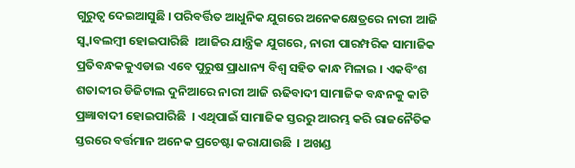ଗୁରୁତ୍ୱ ଦେଇଆସୁଛି । ପରିବର୍ତ୍ତିତ ଆଧୁନିକ ଯୁଗରେ ଅନେକକ୍ଷେତ୍ରରେ ନାରୀ ଆଜି ସ୍ୱ୍ୱାବଲମ୍ବୀ ହୋଇପାରିଛି  ।ଆଜିର ଯାନ୍ତ୍ରିକ ଯୁଗରେ, ନାରୀ ପାରମ୍ପରିକ ସାମାଜିକ ପ୍ରତିବନ୍ଧକକୁଏଡାଇ ଏବେ ପୁରୁଷ ପ୍ରାଧାନ୍ୟ ବିଶ୍ୱ ସହିତ କାନ୍ଧ ମିଳାଇ । ଏକବିଂଶ ଶତାବ୍ଦୀର ଡିଜିଟାଲ ଦୁନିଆରେ ନାରୀ ଆଜି ଋଢିବାଦୀ ସାମାଜିକ ବନ୍ଧନକୁ କାଟି ପ୍ରଜ୍ଞାବାଦୀ ହୋଇପାରିଛି  । ଏଥିପାଇଁ ସାମାଜିକ ସ୍ତରରୁ ଆରମ୍ଭ କରି ରାଜନୈତିକ ସ୍ତରରେ ବର୍ତ୍ତମାନ ଅନେକ ପ୍ରଚେଷ୍ଟା କରାଯାଉଛି  । ଅଖଣ୍ଡ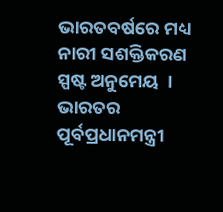ଭାରତବର୍ଷରେ ମଧ୍ୟ ନାରୀ ସଶକ୍ତିକରଣ ସ୍ପଷ୍ଟ ଅନୁମେୟ  । ଭାରତର ପୂର୍ବପ୍ରଧାନମନ୍ତ୍ରୀ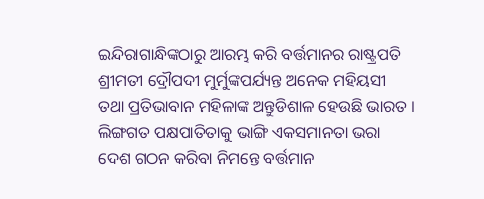ଇନ୍ଦିରାଗାନ୍ଧିଙ୍କଠାରୁ ଆରମ୍ଭ କରି ବର୍ତ୍ତମାନର ରାଷ୍ଟ୍ରପତି ଶ୍ରୀମତୀ ଦ୍ରୌପଦୀ ମୁର୍ମୁଙ୍କପର୍ଯ୍ୟନ୍ତ ଅନେକ ମହିୟସୀ ତଥା ପ୍ରତିଭାବାନ ମହିଳାଙ୍କ ଅନ୍ତୁଡିଶାଳ ହେଉଛି ଭାରତ । ଲିଙ୍ଗଗତ ପକ୍ଷପାତିତାକୁ ଭାଙ୍ଗି ଏକସମାନତା ଭରା ଦେଶ ଗଠନ କରିବା ନିମନ୍ତେ ବର୍ତ୍ତମାନ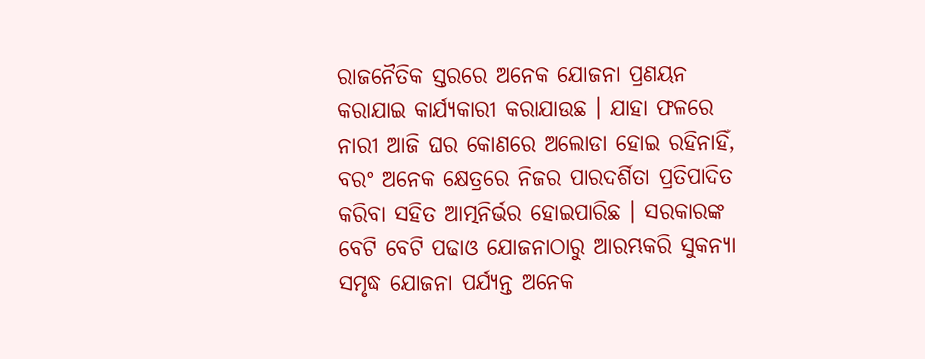ରାଜନୈତିକ ସ୍ତରରେ ଅନେକ ଯୋଜନା ପ୍ରଣୟନ କରାଯାଇ କାର୍ଯ୍ୟକାରୀ କରାଯାଉଛ । ଯାହା ଫଳରେ ନାରୀ ଆଜି ଘର କୋଣରେ ଅଲୋଡା ହୋଇ ରହିନାହିଁ, ବରଂ ଅନେକ କ୍ଷେତ୍ରରେ ନିଜର ପାରଦର୍ଶିତା ପ୍ରତିପାଦିତ କରିବା ସହିତ ଆତ୍ମନିର୍ଭର ହୋଇପାରିଛ । ସରକାରଙ୍କ ବେଟି ବେଟି ପଢାଓ ଯୋଜନାଠାରୁ ଆରମ୍ଭକରି ସୁକନ୍ୟା ସମୃଦ୍ଧ ଯୋଜନା ପର୍ଯ୍ୟନ୍ତ ଅନେକ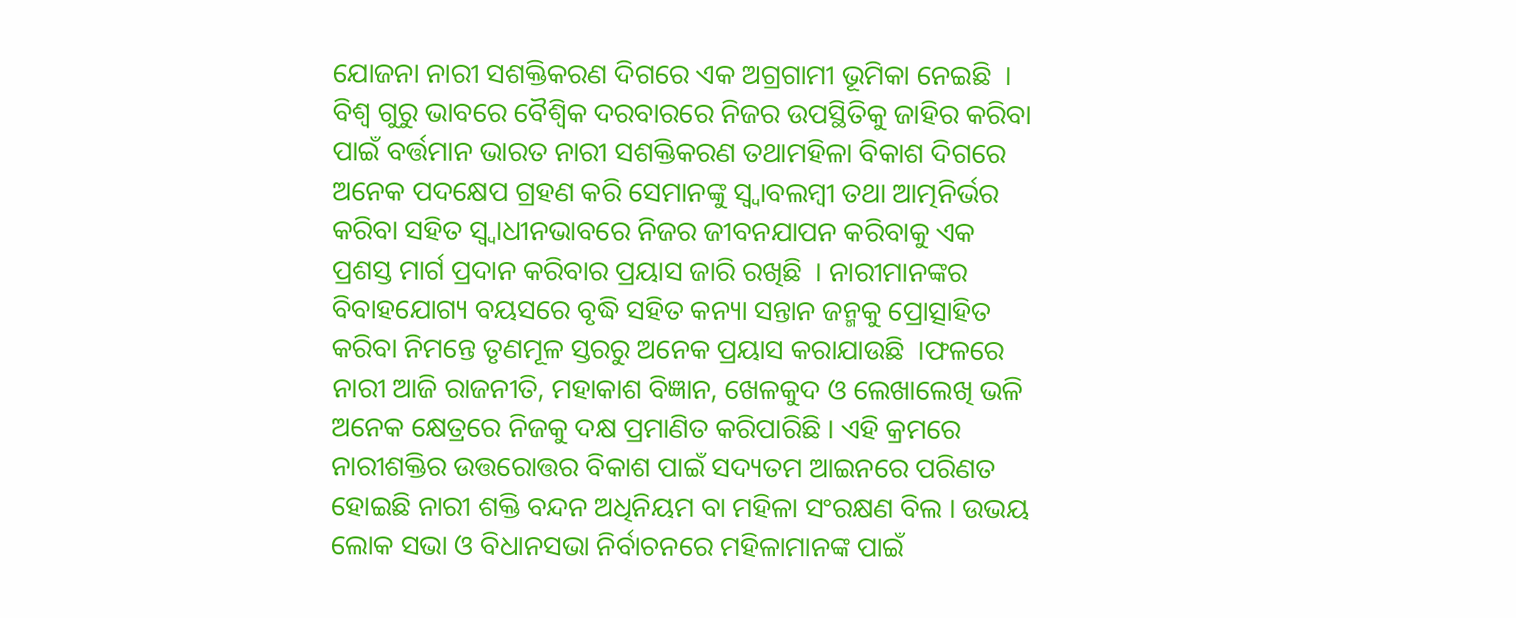ଯୋଜନା ନାରୀ ସଶକ୍ତିକରଣ ଦିଗରେ ଏକ ଅଗ୍ରଗାମୀ ଭୂମିକା ନେଇଛି  ।
ବିଶ୍ୱ ଗୁରୁ ଭାବରେ ବୈଶ୍ୱିକ ଦରବାରରେ ନିଜର ଉପସ୍ଥିତିକୁ ଜାହିର କରିବା ପାଇଁ ବର୍ତ୍ତମାନ ଭାରତ ନାରୀ ସଶକ୍ତିକରଣ ତଥାମହିଳା ବିକାଶ ଦିଗରେ ଅନେକ ପଦକ୍ଷେପ ଗ୍ରହଣ କରି ସେମାନଙ୍କୁ ସ୍ୱ୍ୱାବଲମ୍ବୀ ତଥା ଆତ୍ମନିର୍ଭର କରିବା ସହିତ ସ୍ୱ୍ୱାଧୀନଭାବରେ ନିଜର ଜୀବନଯାପନ କରିବାକୁ ଏକ ପ୍ରଶସ୍ତ ମାର୍ଗ ପ୍ରଦାନ କରିବାର ପ୍ରୟାସ ଜାରି ରଖିଛି  । ନାରୀମାନଙ୍କର ବିବାହଯୋଗ୍ୟ ବୟସରେ ବୃଦ୍ଧି ସହିତ କନ୍ୟା ସନ୍ତାନ ଜନ୍ମକୁ ପ୍ରୋତ୍ସାହିତ କରିବା ନିମନ୍ତେ ତୃଣମୂଳ ସ୍ତରରୁ ଅନେକ ପ୍ରୟାସ କରାଯାଉଛି  ।ଫଳରେ ନାରୀ ଆଜି ରାଜନୀତି, ମହାକାଶ ବିଜ୍ଞାନ, ଖେଳକୁଦ ଓ ଲେଖାଲେଖି ଭଳି ଅନେକ କ୍ଷେତ୍ରରେ ନିଜକୁ ଦକ୍ଷ ପ୍ରମାଣିତ କରିପାରିଛି । ଏହି କ୍ରମରେ ନାରୀଶକ୍ତିର ଉତ୍ତରୋତ୍ତର ବିକାଶ ପାଇଁ ସଦ୍ୟତମ ଆଇନରେ ପରିଣତ ହୋଇଛି ନାରୀ ଶକ୍ତି ବନ୍ଦନ ଅଧିନିୟମ ବା ମହିଳା ସଂରକ୍ଷଣ ବିଲ । ଉଭୟ ଲୋକ ସଭା ଓ ବିଧାନସଭା ନିର୍ବାଚନରେ ମହିଳାମାନଙ୍କ ପାଇଁ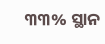୩୩% ସ୍ଥାନ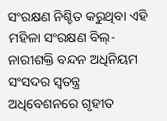ସଂରକ୍ଷଣ ନିଶ୍ଚିତ କରୁଥିବା ଏହି ମହିଳା ସଂରକ୍ଷଣ ବିଲ୍- ନାରୀଶକ୍ତି ବନ୍ଦନ ଅଧିନିୟମ ସଂସଦର ସ୍ୱତନ୍ତ୍ର ଅଧିବେଶନରେ ଗୃହୀତ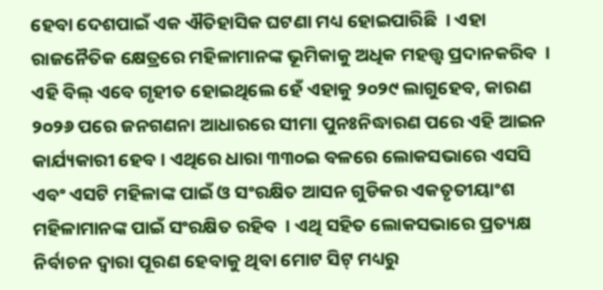ହେବା ଦେଶପାଇଁ ଏକ ଐତିହାସିକ ଘଟଣା ମଧ୍ୟ ହୋଇପାରିଛି  । ଏହା ରାଜନୈତିକ କ୍ଷେତ୍ରରେ ମହିଳାମାନଙ୍କ ଭୂମିକାକୁ ଅଧିକ ମହତ୍ତ୍ୱ ପ୍ରଦାନକରିବ  ।  ଏହି ବିଲ୍ ଏବେ ଗୃହୀତ ହୋଇଥିଲେ ହେଁ ଏହାକୁ ୨୦୨୯ ଲାଗୁହେବ, କାରଣ ୨୦୨୬ ପରେ ଜନଗଣନା ଆଧାରରେ ସୀମା ପୁନଃନିଦ୍ଧାରଣ ପରେ ଏହି ଆଇନ କାର୍ଯ୍ୟକାରୀ ହେବ । ଏଥିରେ ଧାରା ୩୩୦ଇ ବଳରେ ଲୋକସଭାରେ ଏସସି ଏବଂ ଏସଟି ମହିଳାଙ୍କ ପାଇଁ ଓ ସଂରକ୍ଷିତ ଆସନ ଗୁଡିକର ଏକତୃତୀୟାଂଶ ମହିଳାମାନଙ୍କ ପାଇଁ ସଂରକ୍ଷିତ ରହିବ  । ଏଥି ସହିତ ଲୋକସଭାରେ ପ୍ରତ୍ୟକ୍ଷ ନିର୍ବାଚନ ଦ୍ୱାରା ପୂରଣ ହେବାକୁ ଥିବା ମୋଟ ସିଟ୍ ମଧ୍ୟରୁ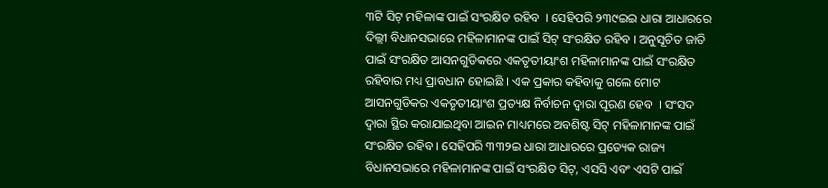୩ଟି ସିଟ୍ ମହିଳାଙ୍କ ପାଇଁ ସଂରକ୍ଷିତ ରହିବ  । ସେହିପରି ୨୩୯ଇଇ ଧାରା ଆଧାରରେ ଦିଲ୍ଲୀ ବିଧାନସଭାରେ ମହିଳାମାନଙ୍କ ପାଇଁ ସିଟ୍ ସଂରକ୍ଷିତ ରହିବ । ଅନୁସୂଚିତ ଜାତି ପାଇଁ ସଂରକ୍ଷିତ ଆସନଗୁଡିକରେ ଏକତୃତୀୟାଂଶ ମହିଳାମାନଙ୍କ ପାଇଁ ସଂରକ୍ଷିତ ରହିବାର ମଧ୍ୟ ପ୍ରାବଧାନ ହୋଇଛି । ଏକ ପ୍ରକାର କହିବାକୁ ଗଲେ ମୋଟ ଆସନଗୁଡିକର ଏକତୃତୀୟାଂଶ ପ୍ରତ୍ୟକ୍ଷ ନିର୍ବାଚନ ଦ୍ୱାରା ପୂରଣ ହେବ  । ସଂସଦ ଦ୍ୱାରା ସ୍ଥିର କରାଯାଇଥିବା ଆଇନ ମାଧ୍ୟମରେ ଅବଶିଷ୍ଟ ସିଟ୍ ମହିଳାମାନଙ୍କ ପାଇଁ ସଂରକ୍ଷିତ ରହିବ । ସେହିପରି ୩୩୨ଇ ଧାରା ଆଧାରରେ ପ୍ରତ୍ୟେକ ରାଜ୍ୟ ବିଧାନସଭାରେ ମହିଳାମାନଙ୍କ ପାଇଁ ସଂରକ୍ଷିତ ସିଟ୍, ଏସସି ଏବଂ ଏସଟି ପାଇଁ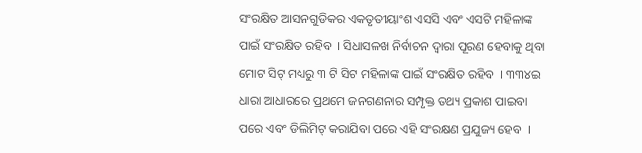ସଂରକ୍ଷିତ ଆସନଗୁଡିକର ଏକତୃତୀୟାଂଶ ଏସସି ଏବଂ ଏସଟି ମହିଳାଙ୍କ ପାଇଁ ସଂରକ୍ଷିତ ରହିବ  । ସିଧାସଳଖ ନିର୍ବାଚନ ଦ୍ୱାରା ପୂରଣ ହେବାକୁ ଥିବା ମୋଟ ସିଟ୍ ମଧ୍ୟରୁ ୩ ଟି ସିଟ ମହିଳାଙ୍କ ପାଇଁ ସଂରକ୍ଷିତ ରହିବ  । ୩୩୪ଇ ଧାରା ଆଧାରରେ ପ୍ରଥମେ ଜନଗଣନାର ସମ୍ପୃକ୍ତ ତଥ୍ୟ ପ୍ରକାଶ ପାଇବା ପରେ ଏବଂ ଡିଲିମିଟ୍ କରାଯିବା ପରେ ଏହି ସଂରକ୍ଷଣ ପ୍ରଯୁଜ୍ୟ ହେବ  ।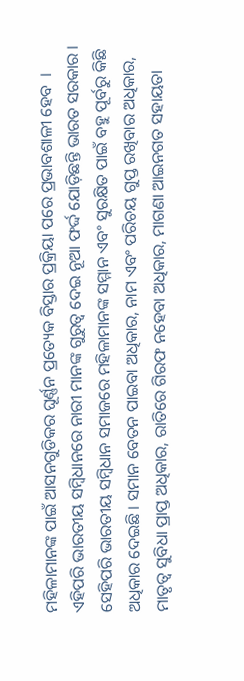ମହିଳାମାନଙ୍କ ପାଇଁ ଆସନଗୁଡିକର ଘୂର୍ଣ୍ଣନ ପ୍ରତ୍ୟେକ ବିସ୍ତାର ପ୍ରକ୍ରିୟା ପରେ ପ୍ରଭାବଶାଳୀ ହେବ  । ଏହିପରି ଭାରତୀୟ ସମ୍ବିଧାନରେ ନାରୀ ମାନଙ୍କ ଗୁରୁତ୍ୱ ଦେଇ ନୂଆ ଫର୍ଦ୍ଦ ଯୋଡ଼ିଛନ୍ତି ଭାରତ ସରକାର ।
ସେହିପରି ଭାରତୀୟ ସମ୍ବିଧାନ ସମାଜରେ ମହିଳାମାନଙ୍କ ସମ୍ମାନ ଏବଂ ସୁରକ୍ଷିତ ପାଇଁ ବହୁ ପୂର୍ବରୁ କିଛି ଅଧିକାର ଦେଇଛି । ସମାନ ବେତନ ପାଇବା ଅଧିକାର, ନାମ ଏବଂ ପରିଚୟ ଗୁପ୍ତ ରଖିବାର ଅଧିକାର, ମାତୃତ୍ୱ ସୁବିଧା ପ୍ରାପ୍ତ ଅଧିକାର, ରାତିରେ ଗିରଫ ନହେବା ଅଧିକାର, ମାଗଣା ଆଇନଗତ ସହାୟତା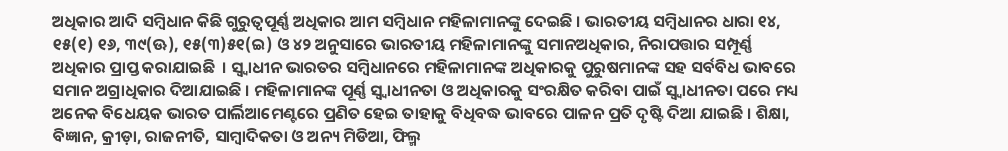ଅଧିକାର ଆଦି ସମ୍ବିଧାନ କିଛି ଗୁରୁତ୍ୱପୂର୍ଣ୍ଣ ଅଧିକାର ଆମ ସମ୍ବିଧାନ ମହିଳାମାନଙ୍କୁ ଦେଇଛି । ଭାରତୀୟ ସମ୍ବିଧାନର ଧାରା ୧୪, ୧୫(୧) ୧୬, ୩୯(ଊ), ୧୫(୩)୫୧(ଇ) ଓ ୪୨ ଅନୁସାରେ ଭାରତୀୟ ମହିଳାମାନଙ୍କୁ ସମାନଅଧିକାର, ନିରାପତ୍ତାର ସମ୍ପୂର୍ଣ୍ଣ ଅଧିକାର ପ୍ରାପ୍ତ କରାଯାଇଛି  । ସ୍ୱ୍ୱାଧୀନ ଭାରତର ସମ୍ବିଧାନରେ ମହିଳାମାନଙ୍କ ଅଧିକାରକୁ ପୁରୁଷମାନଙ୍କ ସହ ସର୍ବବିଧ ଭାବରେ ସମାନ ଅଗ୍ରାଧିକାର ଦିଆଯାଇଛି । ମହିଳାମାନଙ୍କ ପୂର୍ଣ୍ଣ ସ୍ୱ୍ୱାଧୀନତା ଓ ଅଧିକାରକୁ ସଂରକ୍ଷିତ କରିବା ପାଇଁ ସ୍ୱ୍ୱାଧୀନତା ପରେ ମଧ୍ୟ ଅନେକ ବିଧେୟକ ଭାରତ ପାର୍ଲିଆମେଣ୍ଟରେ ପ୍ରଣିତ ହେଇ ତାହାକୁ ବିଧିବଦ୍ଧ ଭାବରେ ପାଳନ ପ୍ରତି ଦୃଷ୍ଟି ଦିଆ ଯାଇଛି । ଶିକ୍ଷା, ବିଜ୍ଞାନ, କ୍ରୀଡ଼ା, ରାଜନୀତି, ସାମ୍ବାଦିକତା ଓ ଅନ୍ୟ ମିଡିଆ, ଫିଲ୍ମ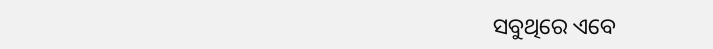ସବୁଥିରେ ଏବେ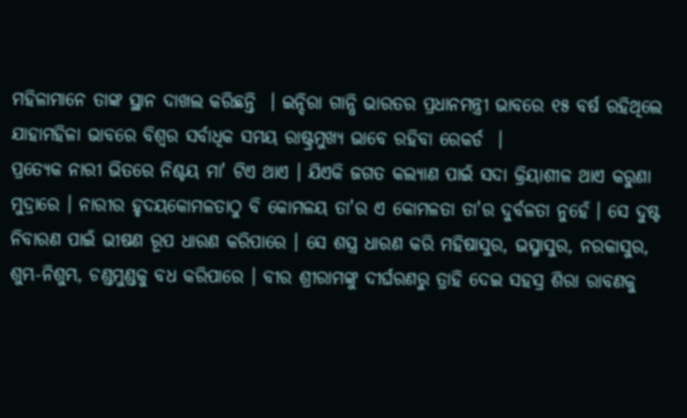ମହିଳାମାନେ ତାଙ୍କ ସ୍ଥାନ ଦାଖଲ କରିଛନ୍ତି  । ଇନ୍ଦିରା ଗାନ୍ଧି ଭାରତର ପ୍ରଧାନମନ୍ତ୍ରୀ ଭାବରେ ୧୫ ବର୍ଷ ରହିଥିଲେ ଯାହାମହିଳା ଭାବରେ ବିଶ୍ୱର ସର୍ବାଧିକ ସମୟ ରାଷ୍ଟ୍ରମୁଖ୍ୟ ଭାବେ ରହିବା ରେକର୍ଡ  ।
ପ୍ରତ୍ୟେକ ନାରୀ ଭିତରେ ନିଶ୍ଚୟ ମା' ଟିଏ ଥାଏ । ଯିଏକି ଜଗତ କଲ୍ୟାଣ ପାଇଁ ସଦା କ୍ରିୟାଶୀଳ ଥାଏ କରୁଣା ମୁଦ୍ରାରେ । ନାରୀର ହୃଦୟକୋମଳତାଠୁ ବି କୋମଳୟ ତା'ର ଏ କୋମଳତା ତା'ର ଦୁର୍ବଳତା ନୁହେଁ । ସେ ଦୁଷ୍ଟ ନିବାରଣ ପାଇଁ ଭୀଷଣ ରୂପ ଧାରଣ କରିପାରେ । ସେ ଶସ୍ତ୍ର ଧାରଣ କରି ମହିଷାସୁର, ଭସ୍ମାସୁର, ନରକାସୁର, ଶୁମ୍ଭ-ନିଶୁମ୍ଭ, ଚଣ୍ଡମୁଣ୍ଡକୁ ବଧ କରିପାରେ । ବୀର ଶ୍ରୀରାମଙ୍କୁ ଦୀର୍ଘରଣରୁ ତ୍ରାହି ଦେଇ ସହସ୍ର ଶିରା ରାବଣକୁ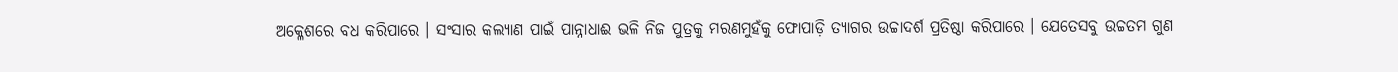ଅକ୍ଳେଶରେ ବଧ କରିପାରେ । ସଂସାର କଲ୍ୟାଣ ପାଇଁ ପାନ୍ନାଧାଈ ଭଳି ନିଜ ପୁତ୍ରକୁ ମରଣମୁହଁକୁ ଫୋପାଡ଼ି ତ୍ୟାଗର ଉଚ୍ଚାଦର୍ଶ ପ୍ରତିଷ୍ଠା କରିପାରେ । ଯେତେସବୁ ଉଚ୍ଚତମ ଗୁଣ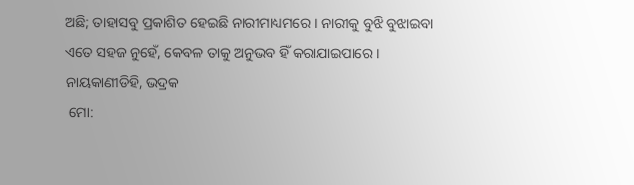ଅଛି; ତାହାସବୁ ପ୍ରକାଶିତ ହେଇଛି ନାରୀମାଧ୍ୟମରେ । ନାରୀକୁ ବୁଝି ବୁଝାଇବା ଏତେ ସହଜ ନୁହେଁ, କେବଳ ତାକୁ ଅନୁଭବ ହିଁ କରାଯାଇପାରେ ।
ନାୟକାଣୀଡିହି, ଭଦ୍ରକ
 ମୋ: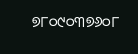୭୮୦୯୦୩୭୬୦୮